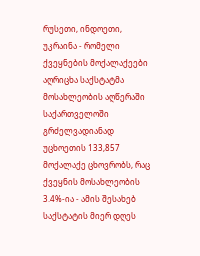რუსეთი, ინდოეთი, უკრაინა - რომელი ქვეყნების მოქალაქეები აღრიცხა საქსტატმა მოსახლეობის აღწერაში
საქართველოში გრძელვადიანად უცხოეთის 133,857 მოქალაქე ცხოვრობს, რაც ქვეყნის მოსახლეობის 3.4%-ია - ამის შესახებ საქსტატის მიერ დღეს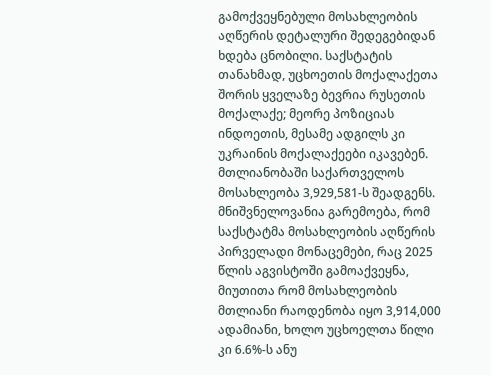გამოქვეყნებული მოსახლეობის აღწერის დეტალური შედეგებიდან ხდება ცნობილი. საქსტატის თანახმად, უცხოეთის მოქალაქეთა შორის ყველაზე ბევრია რუსეთის მოქალაქე; მეორე პოზიციას ინდოეთის, მესამე ადგილს კი უკრაინის მოქალაქეები იკავებენ.
მთლიანობაში საქართველოს მოსახლეობა 3,929,581-ს შეადგენს. მნიშვნელოვანია გარემოება, რომ საქსტატმა მოსახლეობის აღწერის პირველადი მონაცემები, რაც 2025 წლის აგვისტოში გამოაქვეყნა, მიუთითა რომ მოსახლეობის მთლიანი რაოდენობა იყო 3,914,000 ადამიანი, ხოლო უცხოელთა წილი კი 6.6%-ს ანუ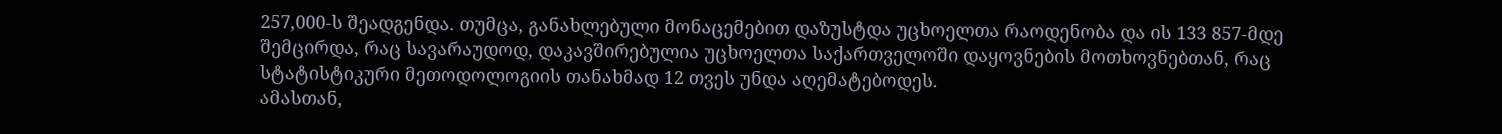257,000-ს შეადგენდა. თუმცა, განახლებული მონაცემებით დაზუსტდა უცხოელთა რაოდენობა და ის 133 857-მდე შემცირდა, რაც სავარაუდოდ, დაკავშირებულია უცხოელთა საქართველოში დაყოვნების მოთხოვნებთან, რაც სტატისტიკური მეთოდოლოგიის თანახმად 12 თვეს უნდა აღემატებოდეს.
ამასთან,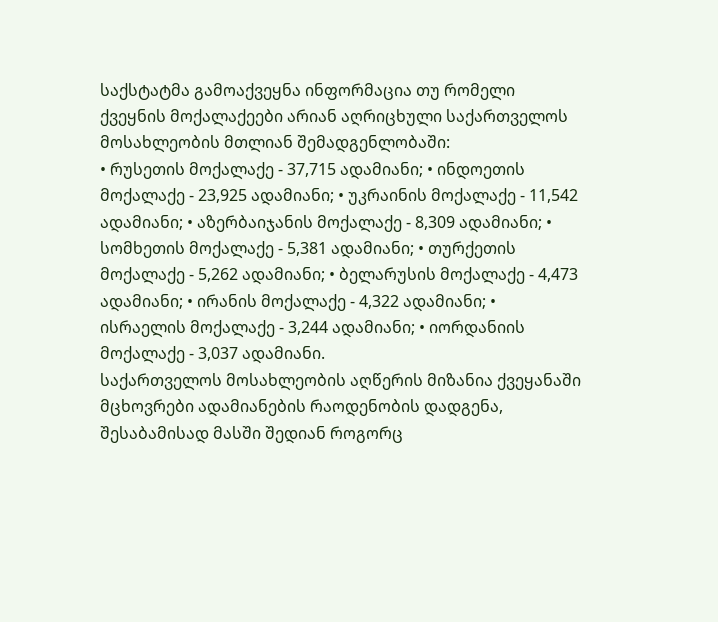საქსტატმა გამოაქვეყნა ინფორმაცია თუ რომელი ქვეყნის მოქალაქეები არიან აღრიცხული საქართველოს მოსახლეობის მთლიან შემადგენლობაში:
• რუსეთის მოქალაქე - 37,715 ადამიანი; • ინდოეთის მოქალაქე - 23,925 ადამიანი; • უკრაინის მოქალაქე - 11,542 ადამიანი; • აზერბაიჯანის მოქალაქე - 8,309 ადამიანი; • სომხეთის მოქალაქე - 5,381 ადამიანი; • თურქეთის მოქალაქე - 5,262 ადამიანი; • ბელარუსის მოქალაქე - 4,473 ადამიანი; • ირანის მოქალაქე - 4,322 ადამიანი; • ისრაელის მოქალაქე - 3,244 ადამიანი; • იორდანიის მოქალაქე - 3,037 ადამიანი.
საქართველოს მოსახლეობის აღწერის მიზანია ქვეყანაში მცხოვრები ადამიანების რაოდენობის დადგენა, შესაბამისად მასში შედიან როგორც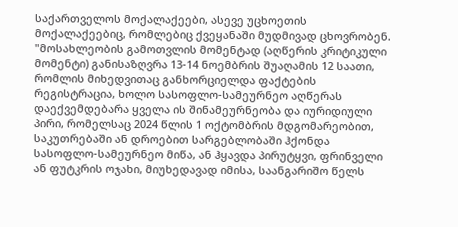საქართველოს მოქალაქეები, ასევე უცხოეთის მოქალაქეებიც, რომლებიც ქვეყანაში მუდმივად ცხოვრობენ.
"მოსახლეობის გამოთვლის მომენტად (აღწერის კრიტიკული მომენტი) განისაზღვრა 13-14 ნოემბრის შუაღამის 12 საათი, რომლის მიხედვითაც განხორციელდა ფაქტების რეგისტრაცია, ხოლო სასოფლო-სამეურნეო აღწერას დაექვემდებარა ყველა ის შინამეურნეობა და იურიდიული პირი, რომელსაც 2024 წლის 1 ოქტომბრის მდგომარეობით, საკუთრებაში ან დროებით სარგებლობაში ჰქონდა სასოფლო-სამეურნეო მიწა, ან ჰყავდა პირუტყვი, ფრინველი ან ფუტკრის ოჯახი, მიუხედავად იმისა, საანგარიშო წელს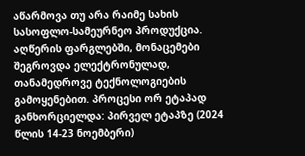აწარმოვა თუ არა რაიმე სახის სასოფლო-სამეურნეო პროდუქცია. აღწერის ფარგლებში, მონაცემები შეგროვდა ელექტრონულად, თანამედროვე ტექნოლოგიების გამოყენებით. პროცესი ორ ეტაპად განხორციელდა: პირველ ეტაპზე (2024 წლის 14-23 ნოემბერი)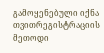გამოყენებული იქნა თვითრეგისტრაციის მეთოდი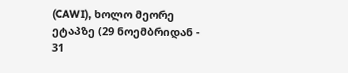(CAWI), ხოლო მეორე ეტაპზე (29 ნოემბრიდან - 31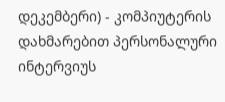დეკემბერი) - კომპიუტერის დახმარებით პერსონალური ინტერვიუს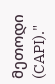მეთოდი (CAPI)."